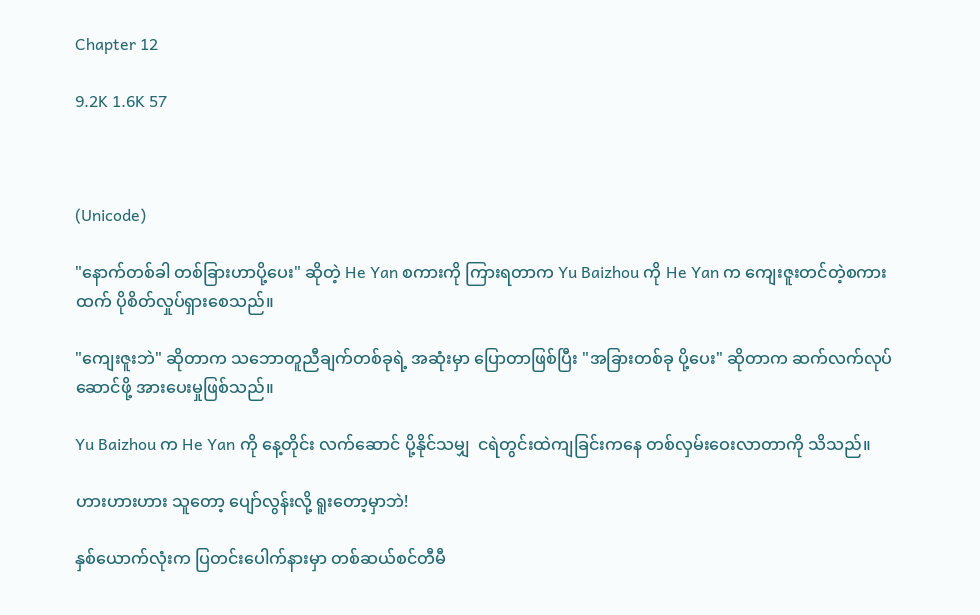Chapter 12

9.2K 1.6K 57



(Unicode)

"နောက်တစ်ခါ တစ်ခြားဟာပို့ပေး" ဆိုတဲ့ He Yan စကားကို ကြားရတာက Yu Baizhou ကို He Yan က ကျေးဇူးတင်တဲ့စကားထက် ပိုစိတ်လှုပ်ရှားစေသည်။

"ကျေးဇူးဘဲ" ဆိုတာက သဘောတူညီချက်တစ်ခုရဲ့ အဆုံးမှာ ပြောတာဖြစ်ပြီး "အခြားတစ်ခု ပို့ပေး" ဆိုတာက ဆက်လက်လုပ်ဆောင်ဖို့ အားပေးမှုဖြစ်သည်။

Yu Baizhou က He Yan ကို နေ့တိုင်း လက်ဆောင် ပို့နိုင်သမျှ  ငရဲတွင်းထဲကျခြင်းကနေ တစ်လှမ်းဝေးလာတာကို သိသည်။

ဟားဟားဟား သူတော့ ပျော်လွန်းလို့ ရူးတော့မှာဘဲ!

နှစ်ယောက်လုံးက ပြတင်းပေါက်နားမှာ တစ်ဆယ်စင်တီမီ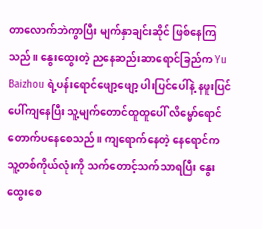တာလောက်ဘဲကွာပြီး မျက်နှာချင်းဆိုင် ဖြစ်နေကြသည်။ နွေးထွေးတဲ့ ညနေဆည်းဆာရောင်ခြည်က Yu Baizhou ရဲ့ပန်းရောင်ဖျော့ဖျော့ ပါးပြင်ပေါ်နဲ့ နဖူးပြင်ပေါ်ကျနေပြီး သူ့မျက်တောင်ထူထူပေါ် လိမ္မော်ရောင်တောက်ပနေစေသည်။ ကျရောက်နေတဲ့ နေရောင်က သူ့တစ်ကိုယ်လုံးကို သက်တောင့်သက်သာရပြီး နွေးထွေးစေ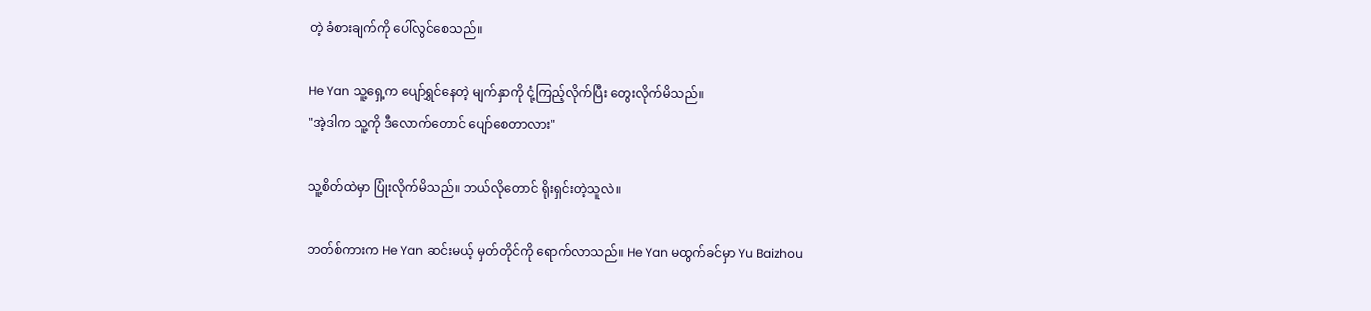တဲ့ ခံစားချက်ကို ပေါ်လွင်စေသည်။

He Yan သူ့ရှေ့က ပျော်ရွှင်နေတဲ့ မျက်နှာကို ငုံ့ကြည့်လိုက်ပြီး တွေးလိုက်မိသည်။
"အဲ့ဒါက သူ့ကို ဒီလောက်တောင် ပျော်စေတာလား"

သူ့စိတ်ထဲမှာ ပြုံးလိုက်မိသည်။ ဘယ်လိုတောင် ရိုးရှင်းတဲ့သူလဲ။

ဘတ်စ်ကားက He Yan ဆင်းမယ့် မှတ်တိုင်ကို ရောက်လာသည်။ He Yan မထွက်ခင်မှာ Yu Baizhou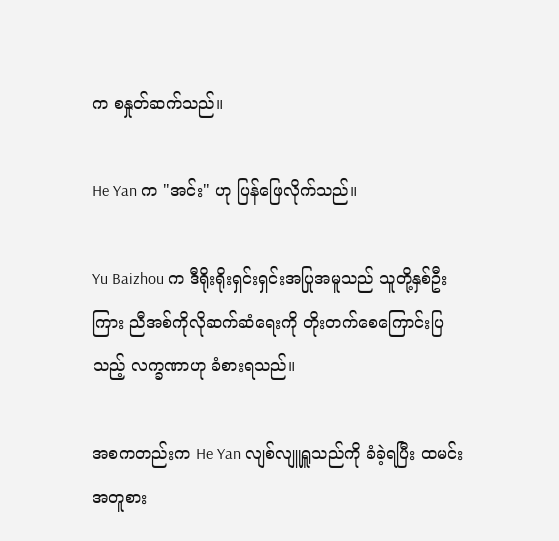က စနှုတ်ဆက်သည်။

He Yan က "အင်း" ဟု ပြန်ဖြေလိုက်သည်။

Yu Baizhou က ဒီရိုးရိုးရှင်းရှင်းအပြုအမူသည် သူတို့နှစ်ဦးကြား ညီအစ်ကိုလိုဆက်ဆံရေးကို တိုးတက်စေကြောင်းပြသည့် လက္ခဏာဟု ခံစားရသည်။

အစကတည်းက He Yan လျစ်လျူရှူသည်ကို ခံခဲ့ရပြီး ထမင်းအတူစား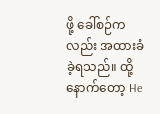ဖို့ ခေါ်စဉ်ကလည်း အထားခံခဲ့ရသည်။ ထို့နောက်တော့ He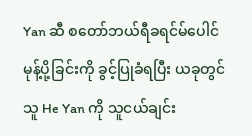Yan ဆီ စတော်ဘယ်ရီခရင်မ်ပေါင်မုန့်ပို့ခြင်းကို ခွင့်ပြုခံရပြီး ယခုတွင် သူ He Yan ကို သူငယ်ချင်း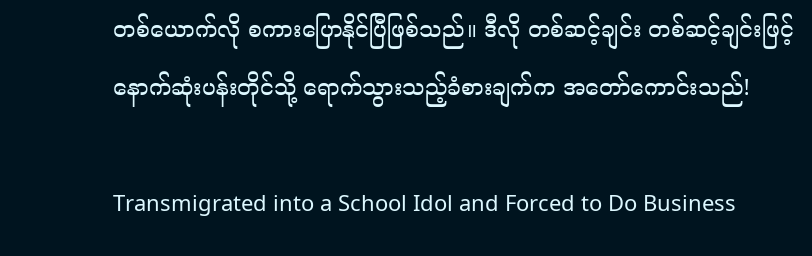တစ်ယောက်လို စကားပြောနိုင်ပြီဖြစ်သည်။ ဒီလို တစ်ဆင့်ချင်း တစ်ဆင့်ချင်းဖြင့် နောက်ဆုံးပန်းတိုင်သို့ ရောက်သွားသည့်ခံစားချက်က အတော်ကောင်းသည်!

Transmigrated into a School Idol and Forced to Do Business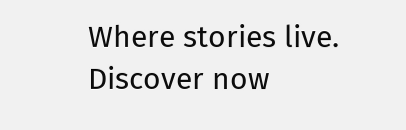Where stories live. Discover now